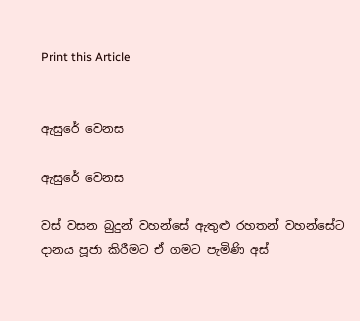Print this Article


ඇසුරේ වෙනස

ඇසුරේ වෙනස

වස් වසන බුදුන් වහන්සේ ඇතුළු රහතන් වහන්සේට දානය පූජා කිරීමට ඒ ගමට පැමිණි අස්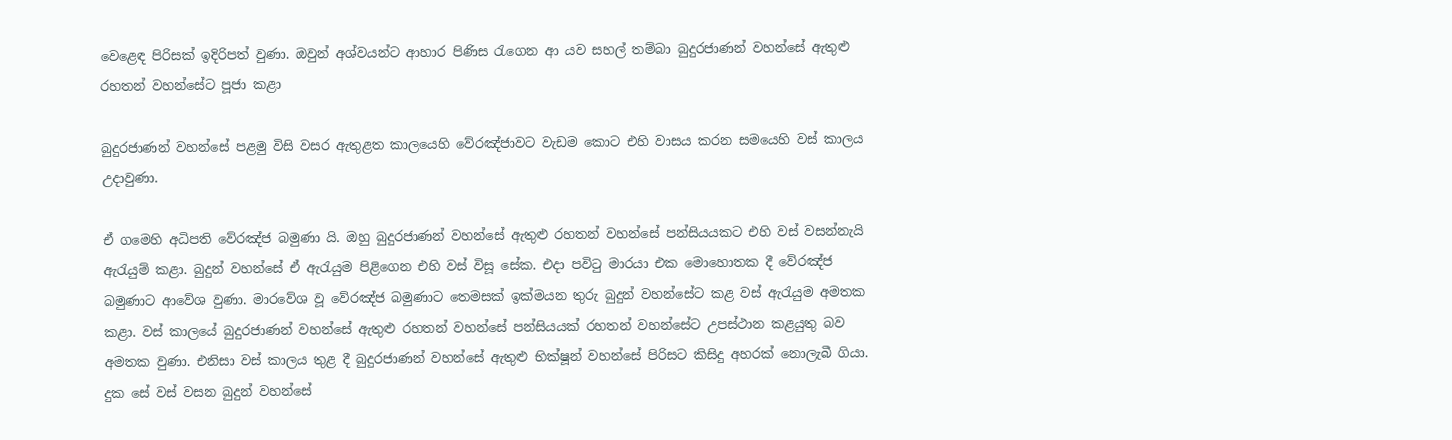වෙළෙඳ පිරිසක් ඉදිරිපත් වුණා. ඔවුන් අශ්වයන්ට ආහාර පිණිස රැගෙන ආ යව සහල් තම්බා බුදුරජාණන් වහන්සේ ඇතුළු රහතන් වහන්සේට පූජා කළා

බුදුරජාණන් වහන්සේ පළමු විසි වසර ඇතුළත කාලයෙහි වේරඤ්ජාවට වැඩම කොට එහි වාසය කරන සමයෙහි වස් කාලය උදාවුණා.

ඒ ගමෙහි අධිපති වේරඤ්ජ බමුණා යි. ඔහු බුදුරජාණන් වහන්සේ ඇතුළු රහතන් වහන්සේ පන්සියයකට එහි වස් වසන්නැයි ඇරැයුම් කළා. බුදුන් වහන්සේ ඒ ඇරැයුම පිළිගෙන එහි වස් විසූ සේක. එදා පවිටු මාරයා එක මොහොතක දී වේරඤ්ජ බමුණාට ආවේශ වුණා. මාරවේශ වූ වේරඤ්ජ බමුණාට තෙමසක් ඉක්මයන තුරු බුදුන් වහන්සේට කළ වස් ඇරැයුම අමතක කළා. වස් කාලයේ බුදුරජාණන් වහන්සේ ඇතුළු රහතන් වහන්සේ පන්සියයක් රහතන් වහන්සේට උපස්ථාන කළයුතු බව අමතක වුණා. එනිසා වස් කාලය තුළ දී බුදුරජාණන් වහන්සේ ඇතුළු භික්ෂූන් වහන්සේ පිරිසට කිසිදු අහරක් නොලැබී ගියා. දුක සේ වස් වසන බුදුන් වහන්සේ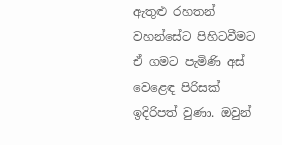ඇතුළු රහතන් වහන්සේට පිහිටවීමට ඒ ගමට පැමිණි අස් වෙළෙඳ පිරිසක් ඉදිරිපත් වුණා. ඔවුන්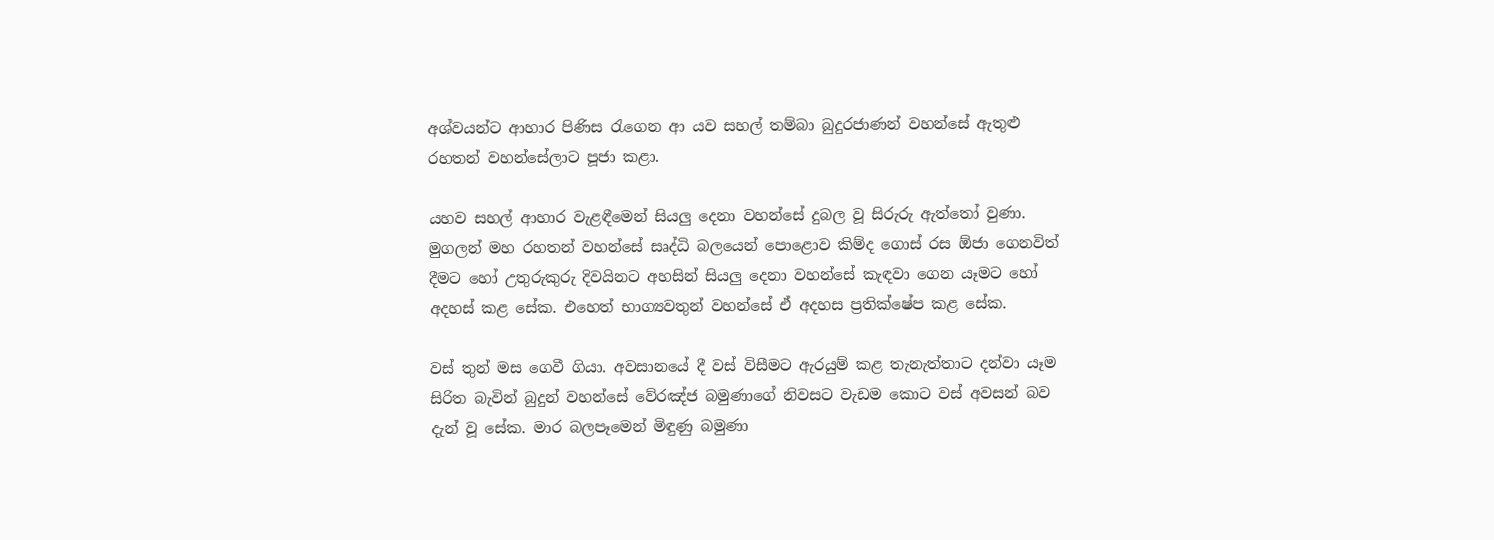අශ්වයන්ට ආහාර පිණිස රැගෙන ආ යව සහල් තම්බා බුදුරජාණන් වහන්සේ ඇතුළු රහතන් වහන්සේලාට පූජා කළා.

යහව සහල් ආහාර වැළඳීමෙන් සියලු දෙනා වහන්සේ දුබල වූ සිරුරු ඇත්තෝ වුණා. මුගලන් මහ රහතන් වහන්සේ සෘද්ධි බලයෙන් පොළොව කිම්ද ගොස් රස ඕජා ගෙනවිත් දීමට හෝ උතුරුකුරු දිවයිනට අහසින් සියලු දෙනා වහන්සේ කැඳවා ගෙන යෑමට හෝ අදහස් කළ සේක. එහෙත් භාග්‍යවතුන් වහන්සේ ඒ අදහස ප්‍රතික්ෂේප කළ සේක.

වස් තුන් මස ගෙවී ගියා. අවසානයේ දී වස් විසීමට ඇරයුම් කළ තැනැත්තාට දන්වා යෑම සිරිත බැවින් බුදුන් වහන්සේ වේරඤ්ජ බමුණාගේ නිවසට වැඩම කොට වස් අවසන් බව දැන් වූ සේක. මාර බලපෑමෙන් මිඳුණු බමුණා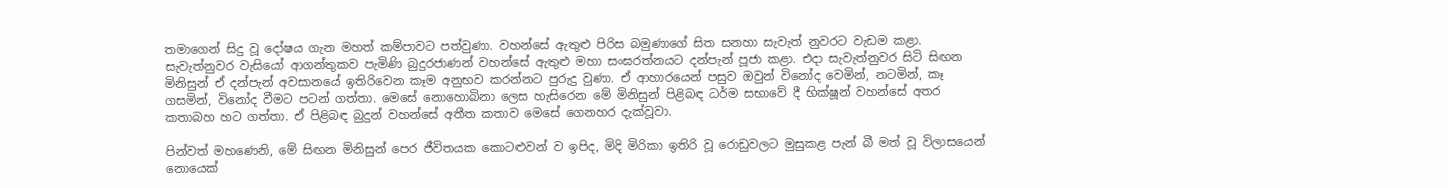තමාගෙන් සිදු වූ දෝෂය ගැන මහත් කම්පාවට පත්වුණා. වහන්සේ ඇතුළු පිරිස බමුණාගේ සිත සනහා සැවැත් නුවරට වැඩම කළා. සැවැත්නුවර වැසියෝ ආගන්තුකව පැමිණි බුදුරජාණන් වහන්සේ ඇතුළු මහා සංඝරත්නයට දන්පැන් පූජා කළා. එදා සැවැත්නුවර සිටි සිඟන මිනිසුන් ඒ දන්පැන් අවසානයේ ඉතිරිවෙන කෑම අනුභව කරන්නට පුරුදු වුණා. ඒ ආහාරයෙන් පසුව ඔවුන් විනෝද වෙමින්, නටමින්, කෑ ගසමින්, විනෝද වීමට පටන් ගත්තා. මෙසේ නොහොබිනා ලෙස හැසිරෙන මේ මිනිසුන් පිළිබඳ ධර්ම සභාවේ දී භික්ෂූන් වහන්සේ අතර කතාබහ හට ගත්තා. ඒ පිළිබඳ බුදුන් වහන්සේ අතීත කතාව මෙසේ ගෙනහර දැක්වූවා.

පින්වත් මහණෙනි, මේ සිඟන මිනිසුන් පෙර ජීවිතයක කොටළුවන් ව ඉපිද, මිදි මිරිකා ඉතිරි වූ රොඩුවලට මුසුකළ පැන් බී මත් වූ විලාසයෙන් නොයෙක්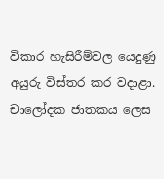විකාර හැසිරීම්වල යෙදුණු අයුරු විස්තර කර වදාළා. චාලෝදක ජාතකය ලෙස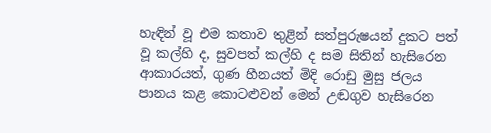හැඳින් වූ එම කතාව තුළින් සත්පුරුෂයන් දුකට පත් වූ කල්හි ද, සුවපත් කල්හි ද සම සිතින් හැසිරෙන ආකාරයත්, ගුණ හීනයත් මිදි රොඩු මුසු ජලය පානය කළ කොටළුවන් මෙන් උඬගුව හැසිරෙන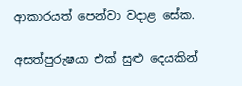ආකාරයත් පෙන්වා වදාළ සේක.

අසත්පුරුෂයා එක් සුළු දෙයකින්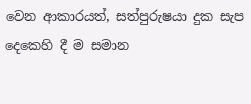වෙන ආකාරයත්, සත්පුරුෂයා දුක සැප දෙකෙහි දී ම සමාන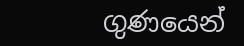ගුණයෙන්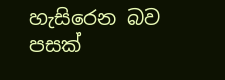හැසිරෙන බව පසක්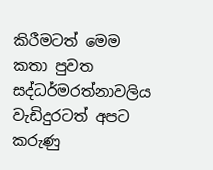කිරීමටත් මෙම කතා පුවත සද්ධර්මරත්නාවලිය වැඩිදුරටත් අපට කරුණු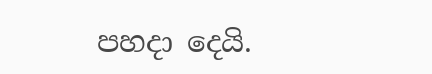පහදා දෙයි.